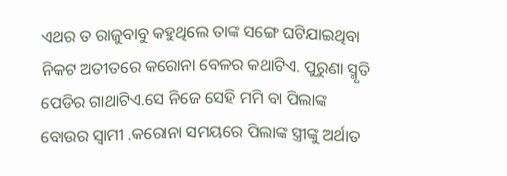ଏଥର ତ ରାଜୁବାବୁ କହୁଥିଲେ ତାଙ୍କ ସଙ୍ଗେ ଘଟିଯାଇଥିବା ନିକଟ ଅତୀତରେ କରୋନା ବେଳର କଥାଟିଏ. ପୁରୁଣା ସ୍ମୃତି ପେଡିର ଗାଥାଟିଏ.ସେ ନିଜେ ସେହି ମମି ବା ପିଲାଙ୍କ ବୋଉର ସ୍ୱାମୀ .କରୋନା ସମୟରେ ପିଲାଙ୍କ ସ୍ତ୍ରୀଙ୍କୁ ଅର୍ଥାତ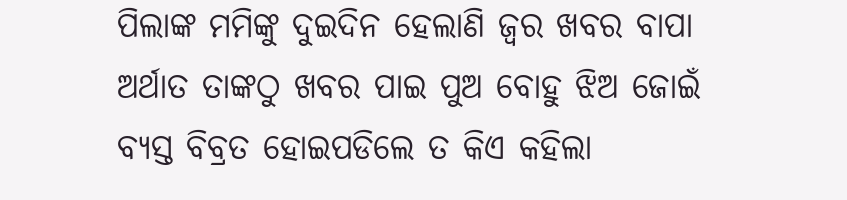ପିଲାଙ୍କ ମମିଙ୍କୁ ଦୁଇଦିନ ହେଲାଣି ଜ୍ୱର ଖବର ବାପା ଅର୍ଥାତ ତାଙ୍କଠୁ ଖବର ପାଇ ପୁଅ ବୋହୁ ଝିଅ ଜୋଇଁ ବ୍ୟସ୍ତ ବିବ୍ରତ ହୋଇପଡିଲେ ତ କିଏ କହିଲା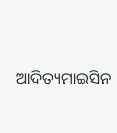ଆଦିତ୍ୟମାଇସିନ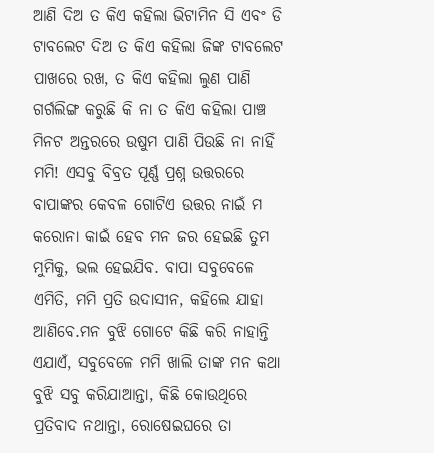ଆଣି ଦିଅ ତ କିଏ କହିଲା ଭିଟାମିନ ସି ଏବଂ ଡି ଟାବଲେଟ ଦିଅ ତ କିଏ କହିଲା ଜିଙ୍କ ଟାବଲେଟ ପାଖରେ ରଖ, ତ କିଏ କହିଲା ଲୁଣ ପାଣି ଗର୍ଗଲିଙ୍ଗ କରୁଛି କି ନା ତ କିଏ କହିଲା ପାଞ୍ଚ ମିନଟ ଅନ୍ତରରେ ଉଷୁମ ପାଣି ପିଉଛି ନା ନାହିଁ ମମି! ଏସବୁ ବିବ୍ରତ ପୂର୍ଣ୍ଣ ପ୍ରଶ୍ନ ଉତ୍ତରରେ ବାପାଙ୍କର କେବଳ ଗୋଟିଏ ଉତ୍ତର ନାଇଁ ମ କରୋନା କାଇଁ ହେବ ମନ ଜର ହେଇଛି ତୁମ ମୁମିକୁ, ଭଲ ହେଇଯିବ. ବାପା ସବୁବେଳେ ଏମିତି, ମମି ପ୍ରତି ଉଦାସୀନ, କହିଲେ ଯାହା ଆଣିବେ.ମନ ବୁଝି ଗୋଟେ କିଛି କରି ନାହାନ୍ତି ଏଯାଏଁ, ସବୁବେଳେ ମମି ଖାଲି ତାଙ୍କ ମନ କଥା ବୁଝି ସବୁ କରିଯାଆନ୍ତା, କିଛି କୋଉଥିରେ ପ୍ରତିବାଦ ନଥାନ୍ତା, ରୋଷେଇଘରେ ତା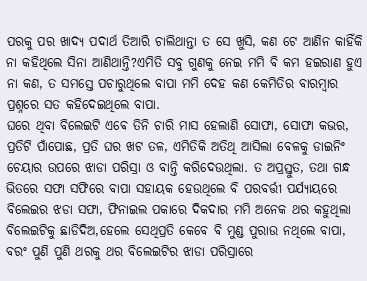ପରକୁ ପର ଖାଦ୍ୟ ପଦାର୍ଥ ତିଆରି ଚାଲିଥାନ୍ତା ତ ସେ ଖୁସି, କଣ ଟେ ଆଣିନ କାହିଁକି ନା କହିଥିଲେ ସିନା ଆଣିଥାନ୍ତି?ଏମିତି ସବୁ ଗୁଣକୁ ନେଇ ମମି ବି କମ ହଇରାଣ ହୁଏ ନା କଣ, ତ ସମସ୍ତେ ପଚାରୁଥିଲେ ବାପା ମମି ଦେହ କଣ କେମିତିର ବାରମ୍ବାର ପ୍ରଶ୍ନରେ ସତ କହିଦେଇଥିଲେ ବାପା.
ଘରେ ଥିବା ବିଲେଇଟି ଏଵେ ତିନି ଚାରି ମାସ ହେଲାଣି ସୋଫା, ସୋଫା କଭର, ପ୍ରତିଟି ପାଁପୋଛ, ପ୍ରତି ଘର ଖଟ ତଳ, ଏମିତିକି ଅତିଥି ଆସିଲା ବେଳକୁ ଡାଇନିଂ ଚେୟାର ଉପରେ ଝାଡା ପରିସ୍ରା ଓ ବାନ୍ତି କରିଦେଉଥିଲା. ତ ଅପ୍ରସ୍ତୁତ, ତଥା ଗନ୍ଧ ଭିତରେ ସଫା ସଫିରେ ବାପା ସହାୟକ ହେଉଥିଲେ ବି ପରବର୍ତ୍ତୀ ପର୍ଯ୍ୟାୟରେ ବିଲେଇର ଝଡା ସଫା, ଫିନାଇଲ ପକାରେ ଦିକଦାର ମମି ଅନେକ ଥର କହୁଥିଲା ବିଲେଇଟିକୁ ଛାଡିଦିଅ,ହେଲେ ସେଥିପ୍ରତି କେବେ ବି ମୁଣ୍ଡ ପୁରାଉ ନଥିଲେ ବାପା, ବରଂ ପୁଣି ପୁଣି ଥରକୁ ଥର ବିଲେଇଟିର ଝାଡା ପରିସ୍ରାରେ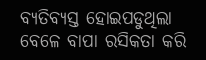ବ୍ୟତିବ୍ୟସ୍ତ ହୋଇପଡୁଥିଲା ବେଳେ ବାପା ରସିକତା କରି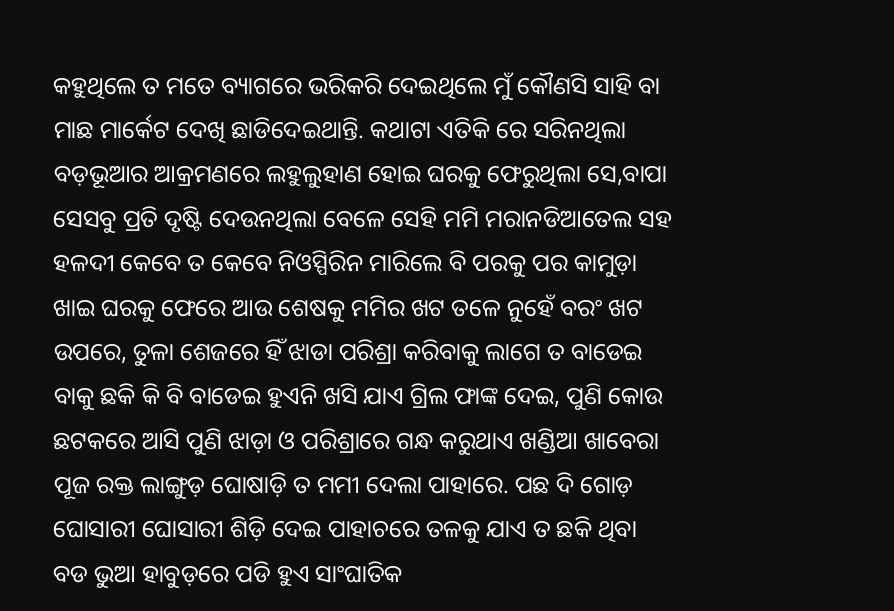କହୁଥିଲେ ତ ମତେ ବ୍ୟାଗରେ ଭରିକରି ଦେଇଥିଲେ ମୁଁ କୌଣସି ସାହି ବା ମାଛ ମାର୍କେଟ ଦେଖି ଛାଡିଦେଇଥାନ୍ତି. କଥାଟା ଏତିକି ରେ ସରିନଥିଲା ବଡ଼ଭୂଆର ଆକ୍ରମଣରେ ଲହୁଲୁହାଣ ହୋଇ ଘରକୁ ଫେରୁଥିଲା ସେ,ବାପା ସେସବୁ ପ୍ରତି ଦୃଷ୍ଟି ଦେଉନଥିଲା ବେଳେ ସେହି ମମି ମରାନଡିଆତେଲ ସହ ହଳଦୀ କେବେ ତ କେବେ ନିଓସ୍ପିରିନ ମାରିଲେ ବି ପରକୁ ପର କାମୁଡ଼ା ଖାଇ ଘରକୁ ଫେରେ ଆଉ ଶେଷକୁ ମମିର ଖଟ ତଳେ ନୁହେଁ ବରଂ ଖଟ ଉପରେ, ତୁଳା ଶେଜରେ ହିଁ ଝାଡା ପରିଶ୍ରା କରିବାକୁ ଲାଗେ ତ ବାଡେଇ ବାକୁ ଛକି କି ବି ବାଡେଇ ହୁଏନି ଖସି ଯାଏ ଗ୍ରିଲ ଫାଙ୍କ ଦେଇ, ପୁଣି କୋଉ ଛଟକରେ ଆସି ପୁଣି ଝାଡ଼ା ଓ ପରିଶ୍ରାରେ ଗନ୍ଧ କରୁଥାଏ ଖଣ୍ଡିଆ ଖାବେରା ପୂଜ ରକ୍ତ ଲାଙ୍ଗୁଡ଼ ଘୋଷାଡ଼ି ତ ମମୀ ଦେଲା ପାହାରେ. ପଛ ଦି ଗୋଡ଼ ଘୋସାରୀ ଘୋସାରୀ ଶିଡ଼ି ଦେଇ ପାହାଚରେ ତଳକୁ ଯାଏ ତ ଛକି ଥିବା ବଡ ଭୁଆ ହାବୁଡ଼ରେ ପଡି ହୁଏ ସାଂଘାତିକ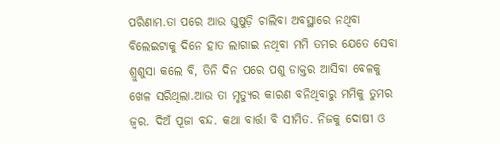ପରିଣାମ.ତା ପରେ ଆଉ ଘୁଷୁଡ଼ି ଚାଲିବା ଅବସ୍ଥାରେ ନଥିବା ବିଲେଇଟାକୁ ଦିନେ ହାତ ଲାଗାଇ ନଥିବା ମମି ତମର ଯେତେ ସେବା ଶ୍ରୁଶୁସା କଲେ ବି, ତିନି ଦିନ ପରେ ପଶୁ ଡାକ୍ତର ଆସିବା ବେଳକୁ ଖେଳ ସରିଥିଲା.ଆଉ ତା ମୃତ୍ୟୁର କାରଣ ବନିଥିବାରୁ ମମିକୁ ତୁମର ଜ୍ୱର. ଦିଅଁ ପୂଜା ବନ୍ଦ. କଥା ବାର୍ତ୍ତା ବି ସୀମିତ. ନିଜକୁ ଦୋଷୀ ଓ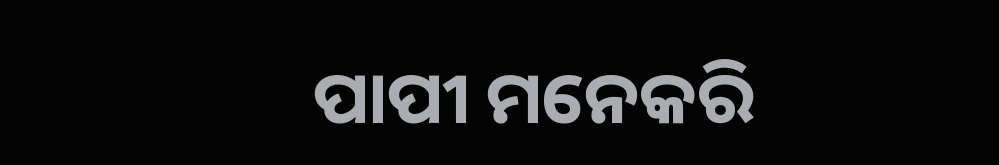ପାପୀ ମନେକରି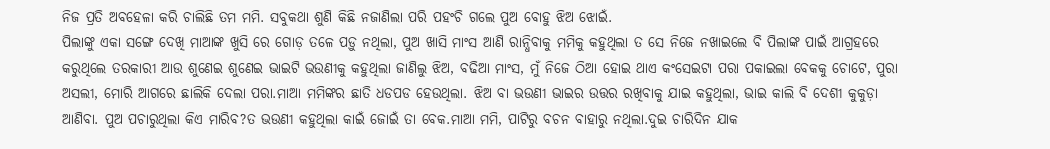ନିଜ ପ୍ରତି ଅବହେଳା କରି ଚାଲିଛି ତମ ମମି. ସବୁକଥା ଶୁଣି କିଛି ନଜାଣିଲା ପରି ପହଂଚି ଗଲେ ପୁଅ ବୋହୁ ଝିଅ ଝୋଇଁ.
ପିଲାଙ୍କୁ ଏକା ସଙ୍ଗେ ଦେଖି ମାଆଙ୍କ ଖୁସି ରେ ଗୋଡ଼ ତଳେ ପଡ଼ୁ ନଥିଲା, ପୁଅ ଖାସି ମାଂସ ଆଣି ରାନ୍ଧିବାକୁ ମମିକୁ କହୁଥିଲା ତ ସେ ନିଜେ ନଖାଇଲେ ବି ପିଲାଙ୍କ ପାଇଁ ଆଗ୍ରହରେ କରୁଥିଲେ ତରକାରୀ ଆଉ ଶୁଣେଇ ଶୁଣେଇ ଭାଇଟି ଭଉଣୀକୁ କହୁଥିଲା ଜାଣିଲୁ ଝିଅ, ବଢିଆ ମାଂସ, ମୁଁ ନିଜେ ଠିଆ ହୋଇ ଥାଏ କଂସେଇଟା ପରା ପକାଇଲା ବେକକୁ ଚୋଟେ, ପୁରା ଅସଲୀ, ମୋରି ଆଗରେ ଛାଲିକି ଦେଲା ପରା.ମାଆ ମମିଙ୍କର ଛାତି ଧଡପଡ ହେଉଥିଲା. ଝିଅ ବା ଭଉଣୀ ଭାଇର ଉତ୍ତର ରଖିବାକୁ ଯାଇ କହୁଥିଲା, ଭାଇ କାଲି ବି ଦେଶୀ କୁକୁଡ଼ା ଆଣିବା. ପୁଅ ପଚାରୁଥିଲା କିଏ ମାରିବ?ତ ଭଉଣୀ କହୁଥିଲା କାଇଁ ଜୋଇଁ ତା ବେକ.ମାଆ ମମି, ପାଟିରୁ ବଚନ ବାହାରୁ ନଥିଲା.ଦୁଇ ଚାରିଦିନ ଯାକ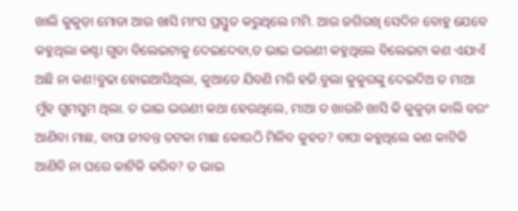ଖାଲି କୁକୁଡ଼ା ମୋଡା ଆଉ ଖାସି ମାଂସ ପ୍ରସ୍ତୁତ କରୁଥିଲେ ମମି. ଆଉ ଜଗିରଖି ସେଦିନ ବୋହୁ ଯେବେ କହୁଥିଲା କଣ୍ଟା ଗୁଡା ବିଲେଇଟାକୁ ଦେଇଦେବା,ତ ଭାଇ ଭଉଣୀ କହୁଥିଲେ ବିଲେଇଟା କଣ ଏଯାଏଁ ଅଛି ନା କଣ!ବୁଢା ହୋଇଆସିଥିଲା, କୁଆଡେ ଯିବଣି ମରି ହଜି.ବୁଲା କୁକୁରଙ୍କୁ ଦେଇଦିଅ ତ ମାଆ ମୁଁହ ଗୁମସୁମ ଥିଲା. ତ ଭାଇ ଭଉଣୀ କଥା ହେଉଥିଲେ, ମାଆ ତ ଖାଉନି ଖାସି କି କୁକୁଡ଼ା କାଲି ବରଂ ଆଣିବା ମାଛ, ବାପା ଜୀବନ୍ତ ତଟକା ମାଛ କୋଉଠି ମିଳିବ କୁହତ? ବାପା କହୁଥିଲେ କଣ କାଟିକି ଆଣିବି ନା ଘରେ କାଟିକି କରିବ? ତ ଭାଇ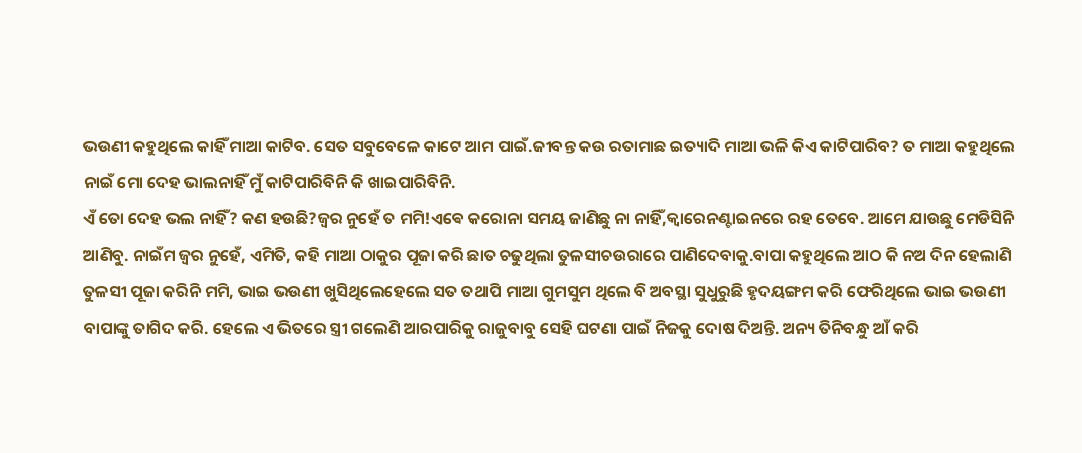ଭଉଣୀ କହୁଥିଲେ କାହିଁ ମାଆ କାଟିବ. ସେତ ସବୁବେଳେ କାଟେ ଆମ ପାଇଁ.ଜୀବନ୍ତ କଉ ରତାମାଛ ଇତ୍ୟାଦି ମାଆ ଭଳି କିଏ କାଟିପାରିବ? ତ ମାଆ କହୁଥିଲେ ନାଇଁ ମୋ ଦେହ ଭାଲନାହିଁ ମୁଁ କାଟିପାରିବିନି କି ଖାଇପାରିବିନି.
ଏଁ ତୋ ଦେହ ଭଲ ନାହିଁ? କଣ ହଉଛି?ଜ୍ୱର ନୁହେଁ ତ ମମି!ଏଵେ କରୋନା ସମୟ ଜାଣିଛୁ ନା ନାହିଁ,କ୍ଵାରେନଣ୍ଟାଇନରେ ରହ ତେବେ. ଆମେ ଯାଉଛୁ ମେଡିସିନି ଆଣିବୁ. ନାଇଁମ ଜ୍ୱର ନୁହେଁ, ଏମିତି, କହି ମାଆ ଠାକୁର ପୂଜା କରି ଛାତ ଚଢୁଥିଲା ତୁଳସୀଚଉରାରେ ପାଣିଦେବାକୁ.ବାପା କହୁଥିଲେ ଆଠ କି ନଅ ଦିନ ହେଲାଣି ତୁଳସୀ ପୂଜା କରିନି ମମି, ଭାଇ ଭଉଣୀ ଖୁସିଥିଲେହେଲେ ସତ ତଥାପି ମାଆ ଗୁମସୁମ ଥିଲେ ବି ଅବସ୍ଥା ସୁଧୁରୁଛି ହୃଦୟଙ୍ଗମ କରି ଫେରିଥିଲେ ଭାଇ ଭଉଣୀ ବାପାଙ୍କୁ ତାଗିଦ କରି. ହେଲେ ଏ ଭିତରେ ସ୍ତ୍ରୀ ଗଲେଣି ଆରପାରିକୁ ରାଜୁବାବୁ ସେହି ଘଟଣା ପାଇଁ ନିଜକୁ ଦୋଷ ଦିଅନ୍ତି. ଅନ୍ୟ ତିନିବନ୍ଧୁ ଆଁ କରି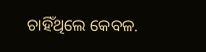ଚାହିଁଥିଲେ କେବଳ.